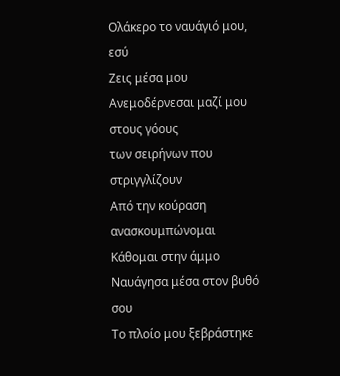Ολάκερο το ναυάγιό μου, εσύ
Ζεις μέσα μου
Ανεμοδέρνεσαι μαζί μου στους γόους
των σειρήνων που στριγγλίζουν
Από την κούραση ανασκουμπώνομαι
Κάθομαι στην άμμο
Ναυάγησα μέσα στον βυθό σου
Το πλοίο μου ξεβράστηκε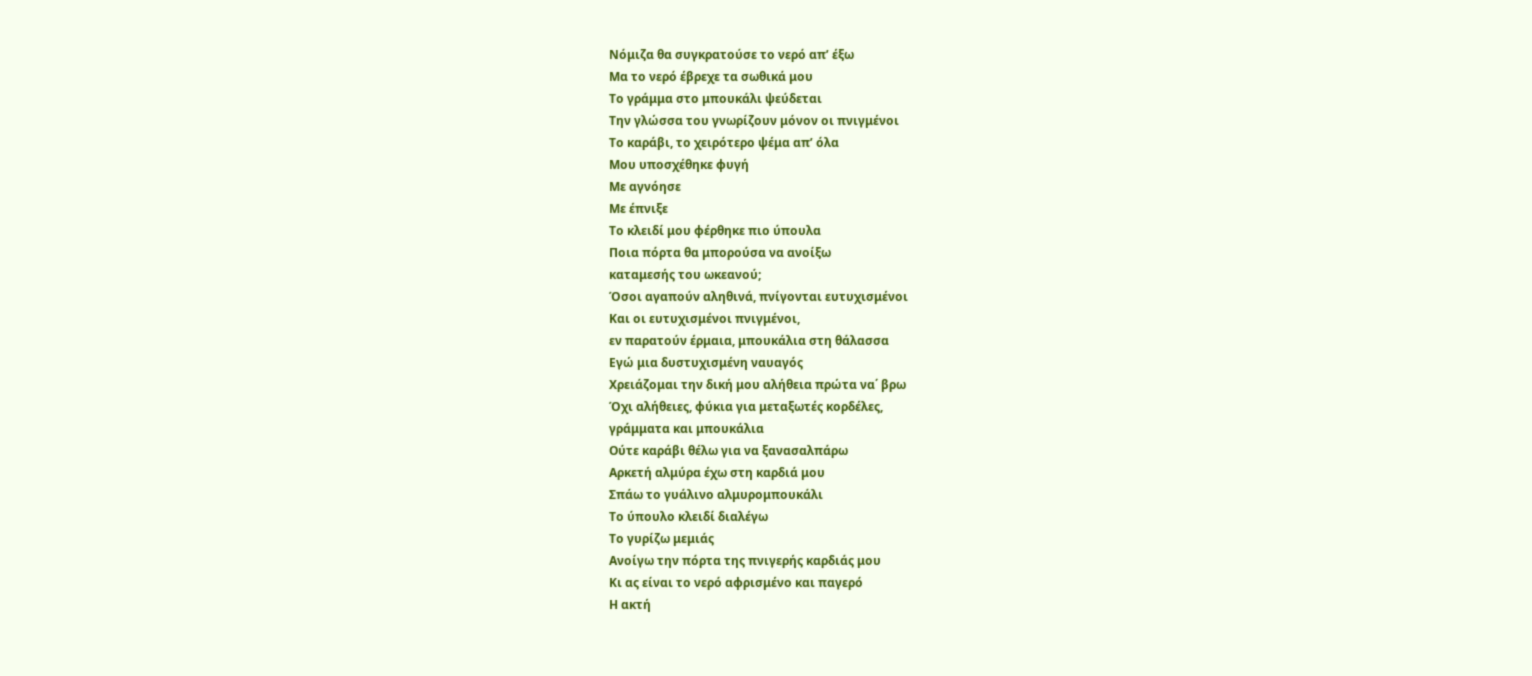Νόμιζα θα συγκρατούσε το νερό απ’ έξω
Μα το νερό έβρεχε τα σωθικά μου
Το γράμμα στο μπουκάλι ψεύδεται
Την γλώσσα του γνωρίζουν μόνον οι πνιγμένοι
Το καράβι, το χειρότερο ψέμα απ’ όλα
Μου υποσχέθηκε φυγή
Με αγνόησε
Με έπνιξε
Το κλειδί μου φέρθηκε πιο ύπουλα
Ποια πόρτα θα μπορούσα να ανοίξω
καταμεσής του ωκεανού;
Όσοι αγαπούν αληθινά, πνίγονται ευτυχισμένοι
Και οι ευτυχισμένοι πνιγμένοι,
εν παρατούν έρμαια, μπουκάλια στη θάλασσα
Εγώ μια δυστυχισμένη ναυαγός
Χρειάζομαι την δική μου αλήθεια πρώτα να΄ βρω
Όχι αλήθειες, φύκια για μεταξωτές κορδέλες,
γράμματα και μπουκάλια
Ούτε καράβι θέλω για να ξανασαλπάρω
Αρκετή αλμύρα έχω στη καρδιά μου
Σπάω το γυάλινο αλμυρομπουκάλι
Το ύπουλο κλειδί διαλέγω
Το γυρίζω μεμιάς
Ανοίγω την πόρτα της πνιγερής καρδιάς μου
Κι ας είναι το νερό αφρισμένο και παγερό
Η ακτή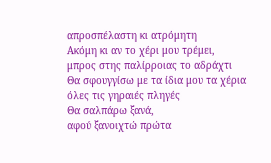απροσπέλαστη κι ατρόμητη
Ακόμη κι αν το χέρι μου τρέμει,
μπρος στης παλίρροιας το αδράχτι
Θα σφουγγίσω με τα ίδια μου τα χέρια
όλες τις γηραιές πληγές
Θα σαλπάρω ξανά,
αφού ξανοιχτώ πρώτα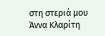στη στεριά μου
Άννα Κλαρίτη